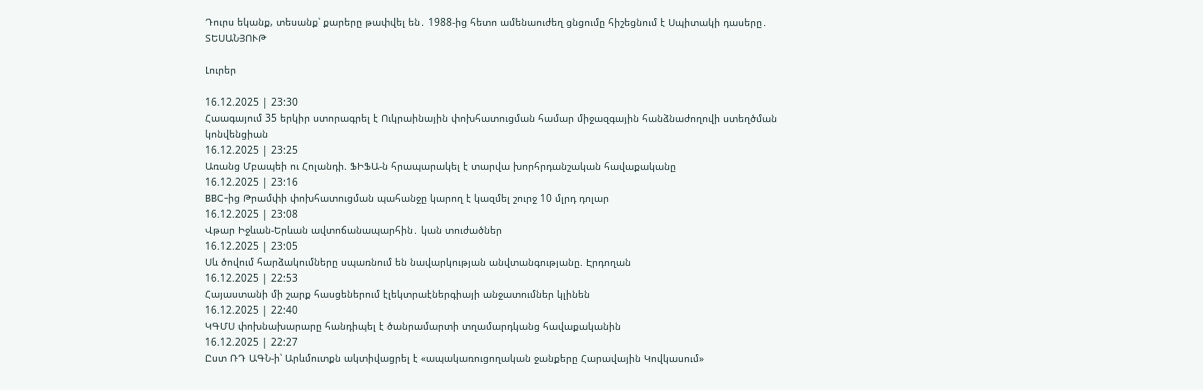Դուրս եկանք, տեսանք՝ քարերը թափվել են․ 1988-ից հետո ամենաուժեղ ցնցումը հիշեցնում է Սպիտակի դասերը․ ՏԵՍԱՆՅՈՒԹ

Լուրեր

16.12.2025 | 23:30
Հաագայում 35 երկիր ստորագրել է Ուկրաինային փոխհատուցման համար միջազգային հանձնաժողովի ստեղծման կոնվենցիան
16.12.2025 | 23:25
Առանց Մբապեի ու Հոլանդի. ՖԻՖԱ-ն հրապարակել է տարվա խորհրդանշական հավաքականը
16.12.2025 | 23:16
BBC-ից Թրամփի փոխհատուցման պահանջը կարող է կազմել շուրջ 10 մլրդ դոլար
16.12.2025 | 23:08
Վթար Իջևան-Երևան ավտոճանապարհին․ կան տուժածներ
16.12.2025 | 23:05
Սև ծովում հարձակումները սպառնում են նավարկության անվտանգությանը. Էրդողան
16.12.2025 | 22:53
Հայաստանի մի շարք հասցեներում էլեկտրաէներգիայի անջատումներ կլինեն
16.12.2025 | 22:40
ԿԳՄՍ փոխնախարարը հանդիպել է ծանրամարտի տղամարդկանց հավաքականին
16.12.2025 | 22:27
Ըստ ՌԴ ԱԳՆ-ի՝ Արևմուտքն ակտիվացրել է «ապակառուցողական ջանքերը Հարավային Կովկասում»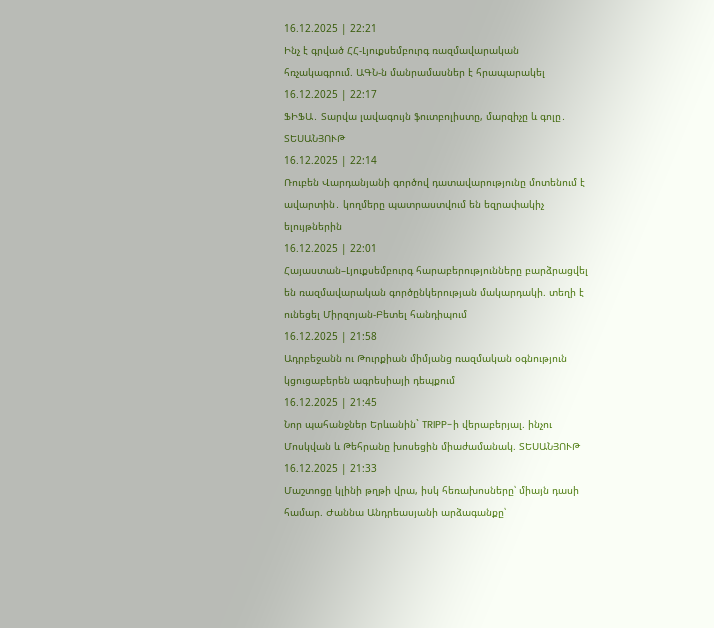16.12.2025 | 22:21
Ինչ է գրված ՀՀ-Լյուքսեմբուրգ ռազմավարական հռչակագրում. ԱԳՆ-ն մանրամասներ է հրապարակել
16.12.2025 | 22:17
ՖԻՖԱ․ Տարվա լավագույն ֆուտբոլիստը, մարզիչը և գոլը․ ՏԵՍԱՆՅՈՒԹ
16.12.2025 | 22:14
Ռուբեն Վարդանյանի գործով դատավարությունը մոտենում է ավարտին․ կողմերը պատրաստվում են եզրափակիչ ելույթներին
16.12.2025 | 22:01
Հայաստան–Լյուքսեմբուրգ հարաբերությունները բարձրացվել են ռազմավարական գործընկերության մակարդակի. տեղի է ունեցել Միրզոյան-Բետել հանդիպում
16.12.2025 | 21:58
Ադրբեջանն ու Թուրքիան միմյանց ռազմական օգնություն կցուցաբերեն ագրեսիայի դեպքում
16.12.2025 | 21:45
Նոր պահանջներ Երևանին` TRIPP-ի վերաբերյալ. ինչու Մոսկվան և Թեհրանը խոսեցին միաժամանակ. ՏԵՍԱՆՅՈՒԹ
16.12.2025 | 21:33
Մաշտոցը կլինի թղթի վրա, իսկ հեռախոսները՝ միայն դասի համար. Ժաննա Անդրեասյանի արձագանքը՝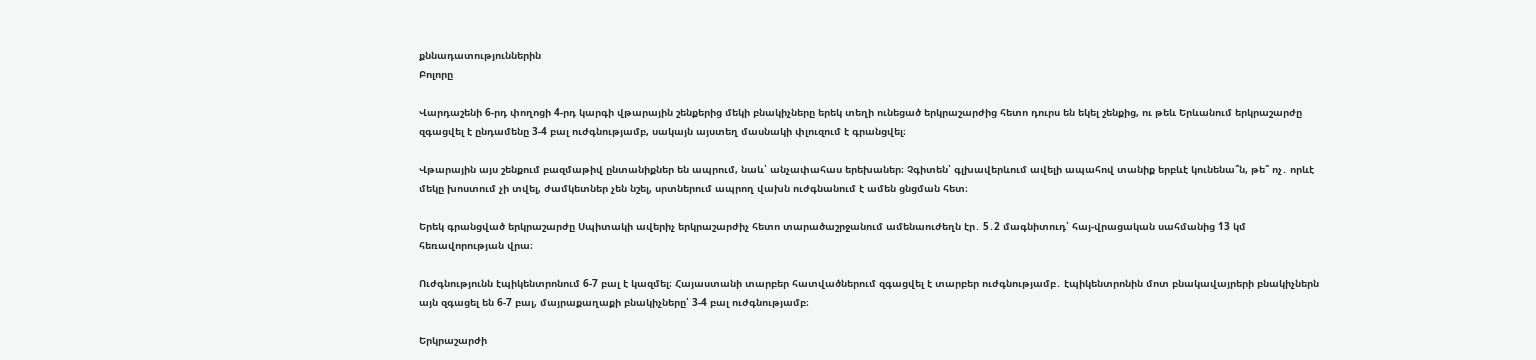քննադատություններին
Բոլորը

Վարդաշենի 6-րդ փողոցի 4-րդ կարգի վթարային շենքերից մեկի բնակիչները երեկ տեղի ունեցած երկրաշարժից հետո դուրս են եկել շենքից, ու թեև Երևանում երկրաշարժը զգացվել է ընդամենը 3-4 բալ ուժգնությամբ, սակայն այստեղ մասնակի փլուզում է գրանցվել։

Վթարային այս շենքում բազմաթիվ ընտանիքներ են ապրում, նաև՝ անչափահաս երեխաներ։ Չգիտեն՝ գլխավերևում ավելի ապահով տանիք երբևէ կունենա՞ն, թե՞ ոչ․ որևէ մեկը խոստում չի տվել, ժամկետներ չեն նշել, սրտներում ապրող վախն ուժգնանում է ամեն ցնցման հետ։

Երեկ գրանցված երկրաշարժը Սպիտակի ավերիչ երկրաշարժիչ հետո տարածաշրջանում ամենաուժեղն էր․ 5․2 մագնիտուդ՝ հայ-վրացական սահմանից 13 կմ հեռավորության վրա։

Ուժգնությունն էպիկենտրոնում 6-7 բալ է կազմել։ Հայաստանի տարբեր հատվածներում զգացվել է տարբեր ուժգնությամբ․ էպիկենտրոնին մոտ բնակավայրերի բնակիչներն այն զգացել են 6-7 բալ, մայրաքաղաքի բնակիչները՝ 3-4 բալ ուժգնությամբ։

Երկրաշարժի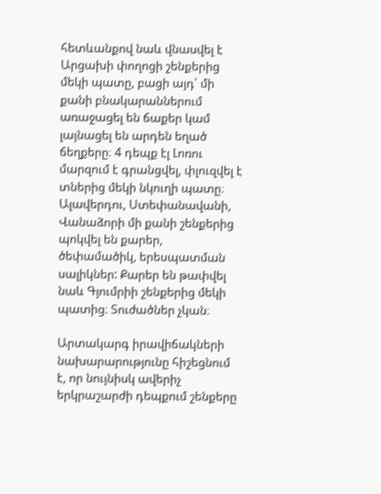հետևանքով նաև վնասվել է Արցախի փողոցի շենքերից մեկի պատը, բացի այդ՝ մի քանի բնակարաններում առաջացել են ճաքեր կամ լայնացել են արդեն եղած ճեղքերը։ 4 դեպք էլ Լոռու մարզում է գրանցվել, փլուզվել է տներից մեկի նկուղի պատը։ Ալավերդու, Ստեփանավանի, Վանաձորի մի քանի շենքերից պոկվել են քարեր, ծեփամածիկ, երեսպատման սալիկներ: Քարեր են թափվել նաև Գյումրիի շենքերից մեկի պատից։ Տուժածներ չկան։

Արտակարգ իրավիճակների նախարարությունը հիշեցնում է, որ նույնիսկ ավերիչ երկրաշարժի դեպքում շենքերը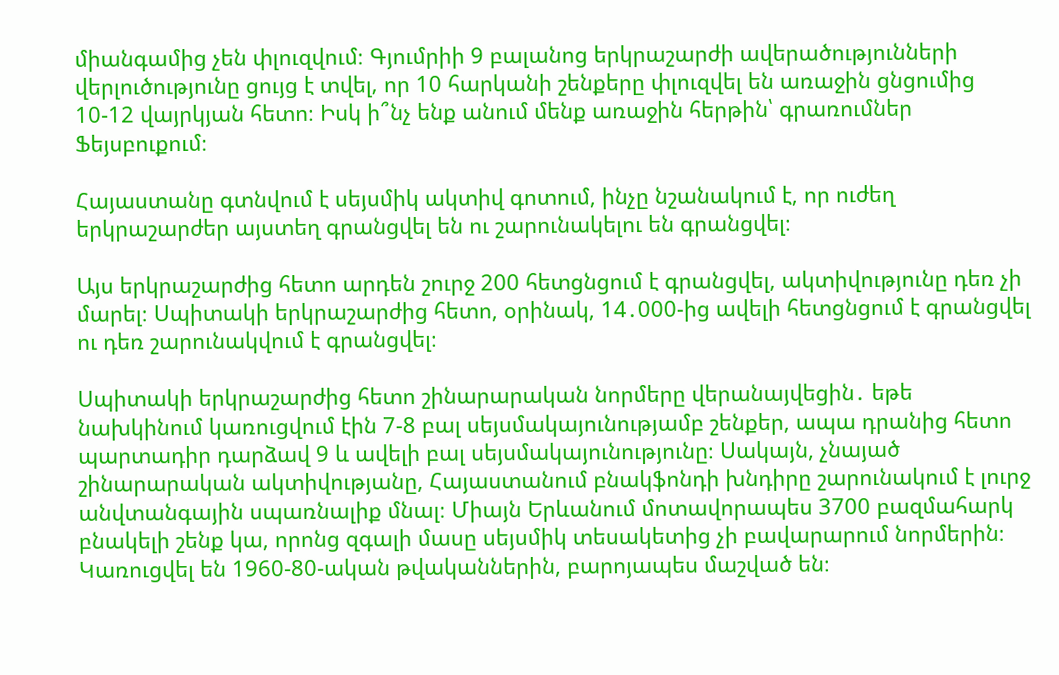միանգամից չեն փլուզվում։ Գյումրիի 9 բալանոց երկրաշարժի ավերածությունների վերլուծությունը ցույց է տվել‚ որ 10 հարկանի շենքերը փլուզվել են առաջին ցնցումից 10-12 վայրկյան հետո։ Իսկ ի՞նչ ենք անում մենք առաջին հերթին՝ գրառումներ Ֆեյսբուքում։

Հայաստանը գտնվում է սեյսմիկ ակտիվ գոտում, ինչը նշանակում է, որ ուժեղ երկրաշարժեր այստեղ գրանցվել են ու շարունակելու են գրանցվել։

Այս երկրաշարժից հետո արդեն շուրջ 200 հետցնցում է գրանցվել, ակտիվությունը դեռ չի մարել։ Սպիտակի երկրաշարժից հետո, օրինակ, 14․000-ից ավելի հետցնցում է գրանցվել ու դեռ շարունակվում է գրանցվել։

Սպիտակի երկրաշարժից հետո շինարարական նորմերը վերանայվեցին․ եթե նախկինում կառուցվում էին 7-8 բալ սեյսմակայունությամբ շենքեր, ապա դրանից հետո պարտադիր դարձավ 9 և ավելի բալ սեյսմակայունությունը։ Սակայն, չնայած շինարարական ակտիվությանը, Հայաստանում բնակֆոնդի խնդիրը շարունակում է լուրջ անվտանգային սպառնալիք մնալ։ Միայն Երևանում մոտավորապես 3700 բազմահարկ բնակելի շենք կա, որոնց զգալի մասը սեյսմիկ տեսակետից չի բավարարում նորմերին։ Կառուցվել են 1960-80-ական թվականներին, բարոյապես մաշված են։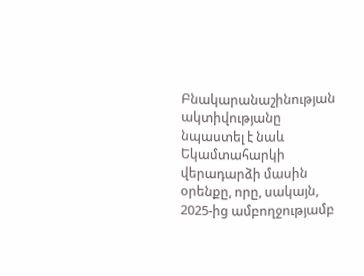Բնակարանաշինության ակտիվությանը նպաստել է նաև Եկամտահարկի վերադարձի մասին օրենքը, որը, սակայն, 2025-ից ամբողջությամբ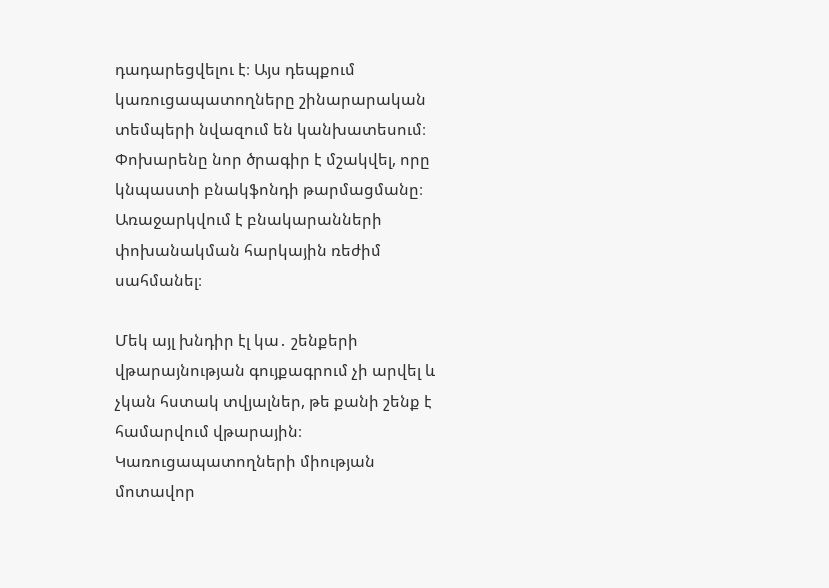դադարեցվելու է։ Այս դեպքում կառուցապատողները շինարարական տեմպերի նվազում են կանխատեսում։ Փոխարենը նոր ծրագիր է մշակվել, որը կնպաստի բնակֆոնդի թարմացմանը։ Առաջարկվում է բնակարանների փոխանակման հարկային ռեժիմ սահմանել։

Մեկ այլ խնդիր էլ կա․ շենքերի վթարայնության գույքագրում չի արվել և չկան հստակ տվյալներ, թե քանի շենք է համարվում վթարային։ Կառուցապատողների միության մոտավոր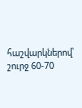հաշվարկներով՝ շուրջ 60-70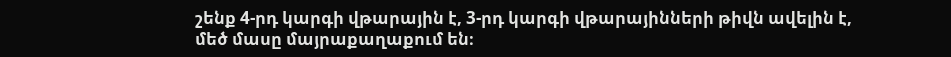շենք 4-րդ կարգի վթարային է, 3-րդ կարգի վթարայինների թիվն ավելին է, մեծ մասը մայրաքաղաքում են։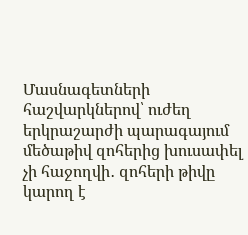Մասնագետների հաշվարկներով՝ ուժեղ երկրաշարժի պարագայում մեծաթիվ զոհերից խուսափել չի հաջողվի․ զոհերի թիվը կարող է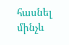հասնել մինչև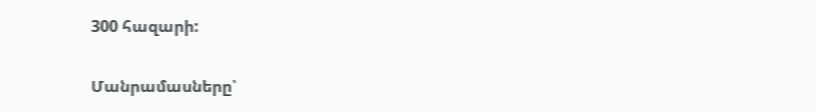300 հազարի:

Մանրամասները՝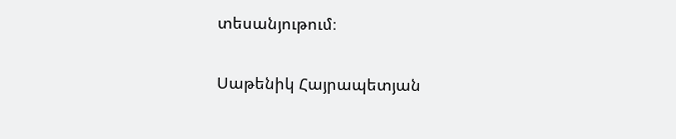տեսանյութում։

Սաթենիկ Հայրապետյան